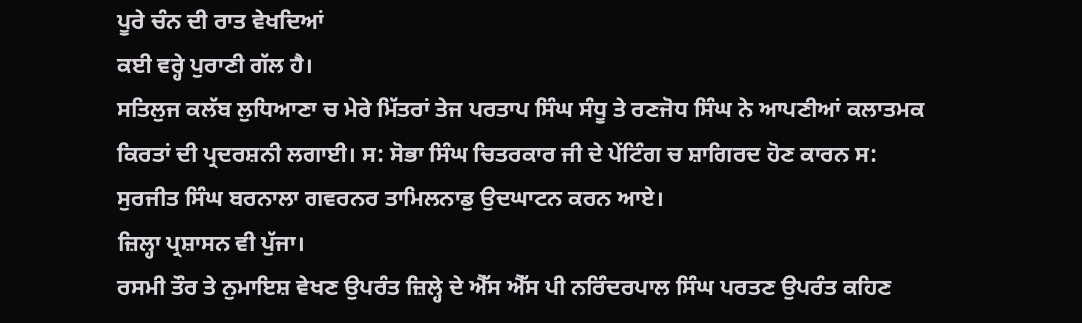ਪੂਰੇ ਚੰਨ ਦੀ ਰਾਤ ਵੇਖਦਿਆਂ
ਕਈ ਵਰ੍ਹੇ ਪੁਰਾਣੀ ਗੱਲ ਹੈ।
ਸਤਿਲੁਜ ਕਲੱਬ ਲੁਧਿਆਣਾ ਚ ਮੇਰੇ ਮਿੱਤਰਾਂ ਤੇਜ ਪਰਤਾਪ ਸਿੰਘ ਸੰਧੂ ਤੇ ਰਣਜੋਧ ਸਿੰਘ ਨੇ ਆਪਣੀਆਂ ਕਲਾਤਮਕ ਕਿਰਤਾਂ ਦੀ ਪ੍ਰਦਰਸ਼ਨੀ ਲਗਾਈ। ਸ: ਸੋਭਾ ਸਿੰਘ ਚਿਤਰਕਾਰ ਜੀ ਦੇ ਪੇਂਟਿੰਗ ਚ ਸ਼ਾਗਿਰਦ ਹੋਣ ਕਾਰਨ ਸ: ਸੁਰਜੀਤ ਸਿੰਘ ਬਰਨਾਲਾ ਗਵਰਨਰ ਤਾਮਿਲਨਾਡੁ ਉਦਘਾਟਨ ਕਰਨ ਆਏ।
ਜ਼ਿਲ੍ਹਾ ਪ੍ਰਸ਼ਾਸਨ ਵੀ ਪੁੱਜਾ।
ਰਸਮੀ ਤੌਰ ਤੇ ਨੁਮਾਇਸ਼ ਵੇਖਣ ਉਪਰੰਤ ਜ਼ਿਲ੍ਹੇ ਦੇ ਐੱਸ ਐੱਸ ਪੀ ਨਰਿੰਦਰਪਾਲ ਸਿੰਘ ਪਰਤਣ ਉਪਰੰਤ ਕਹਿਣ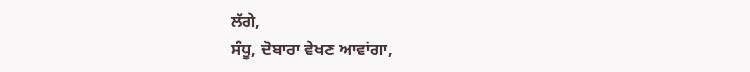ਲੱਗੇ,
ਸੰਧੂ, ਦੋਬਾਰਾ ਵੇਖਣ ਆਵਾਂਗਾ,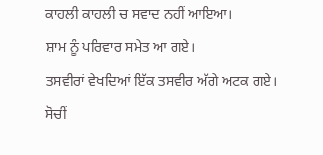ਕਾਹਲੀ ਕਾਹਲੀ ਚ ਸਵਾਦ ਨਹੀਂ ਆਇਆ।
ਸ਼ਾਮ ਨੂੰ ਪਰਿਵਾਰ ਸਮੇਤ ਆ ਗਏ।
ਤਸਵੀਰਾਂ ਵੇਖਦਿਆਂ ਇੱਕ ਤਸਵੀਰ ਅੱਗੇ ਅਟਕ ਗਏ।
ਸੋਚੀਂ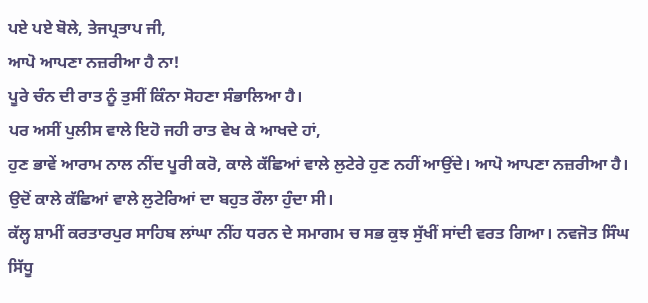ਪਏ ਪਏ ਬੋਲੇ, ਤੇਜਪ੍ਰਤਾਪ ਜੀ,
ਆਪੋ ਆਪਣਾ ਨਜ਼ਰੀਆ ਹੈ ਨਾ!
ਪੂਰੇ ਚੰਨ ਦੀ ਰਾਤ ਨੂੰ ਤੁਸੀਂ ਕਿੰਨਾ ਸੋਹਣਾ ਸੰਭਾਲਿਆ ਹੈ।
ਪਰ ਅਸੀਂ ਪੁਲੀਸ ਵਾਲੇ ਇਹੋ ਜਹੀ ਰਾਤ ਵੇਖ ਕੇ ਆਖਦੇ ਹਾਂ,
ਹੁਣ ਭਾਵੇਂ ਆਰਾਮ ਨਾਲ ਨੀਂਦ ਪੂਰੀ ਕਰੋ, ਕਾਲੇ ਕੱਛਿਆਂ ਵਾਲੇ ਲੁਟੇਰੇ ਹੁਣ ਨਹੀਂ ਆਉਂਦੇ। ਆਪੋ ਆਪਣਾ ਨਜ਼ਰੀਆ ਹੈ।
ਉਦੋਂ ਕਾਲੇ ਕੱਛਿਆਂ ਵਾਲੇ ਲੁਟੇਰਿਆਂ ਦਾ ਬਹੁਤ ਰੌਲਾ ਹੁੰਦਾ ਸੀ।
ਕੱਲ੍ਹ ਸ਼ਾਮੀਂ ਕਰਤਾਰਪੁਰ ਸਾਹਿਬ ਲਾਂਘਾ ਨੀਂਹ ਧਰਨ ਦੇ ਸਮਾਗਮ ਚ ਸਭ ਕੁਝ ਸੁੱਖੀਂ ਸਾਂਦੀ ਵਰਤ ਗਿਆ। ਨਵਜੋਤ ਸਿੰਘ ਸਿੱਧੂ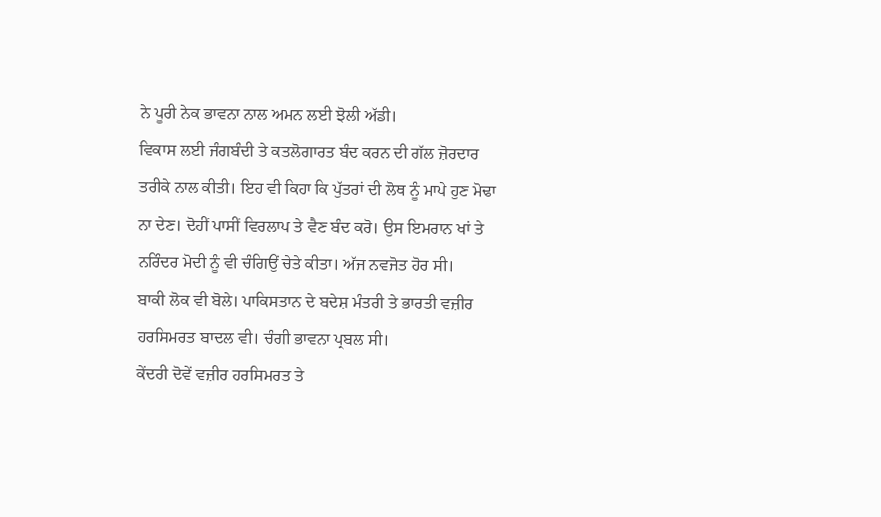ਨੇ ਪੂਰੀ ਨੇਕ ਭਾਵਨਾ ਨਾਲ ਅਮਨ ਲਈ ਝੋਲੀ ਅੱਡੀ।
ਵਿਕਾਸ ਲਈ ਜੰਗਬੰਦੀ ਤੇ ਕਤਲੋਗਾਰਤ ਬੰਦ ਕਰਨ ਦੀ ਗੱਲ ਜ਼ੋਰਦਾਰ ਤਰੀਕੇ ਨਾਲ ਕੀਤੀ। ਇਹ ਵੀ ਕਿਹਾ ਕਿ ਪੁੱਤਰਾਂ ਦੀ ਲੋਥ ਨੂੰ ਮਾਪੇ ਹੁਣ ਮੋਢਾ ਨਾ ਦੇਣ। ਦੋਹੀਂ ਪਾਸੀਂ ਵਿਰਲਾਪ ਤੇ ਵੈਣ ਬੰਦ ਕਰੋ। ਉਸ ਇਮਰਾਨ ਖਾਂ ਤੇ ਨਰਿੰਦਰ ਮੋਦੀ ਨੂੰ ਵੀ ਚੰਗਿਉਂ ਚੇਤੇ ਕੀਤਾ। ਅੱਜ ਨਵਜੋਤ ਹੋਰ ਸੀ।
ਬਾਕੀ ਲੋਕ ਵੀ ਬੋਲੇ। ਪਾਕਿਸਤਾਨ ਦੇ ਬਦੇਸ਼ ਮੰਤਰੀ ਤੇ ਭਾਰਤੀ ਵਜ਼ੀਰ ਹਰਸਿਮਰਤ ਬਾਦਲ ਵੀ। ਚੰਗੀ ਭਾਵਨਾ ਪ੍ਰਬਲ ਸੀ।
ਕੇਂਦਰੀ ਦੋਵੇਂ ਵਜ਼ੀਰ ਹਰਸਿਮਰਤ ਤੇ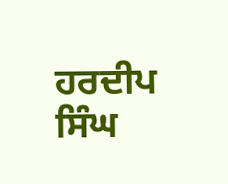ਹਰਦੀਪ ਸਿੰਘ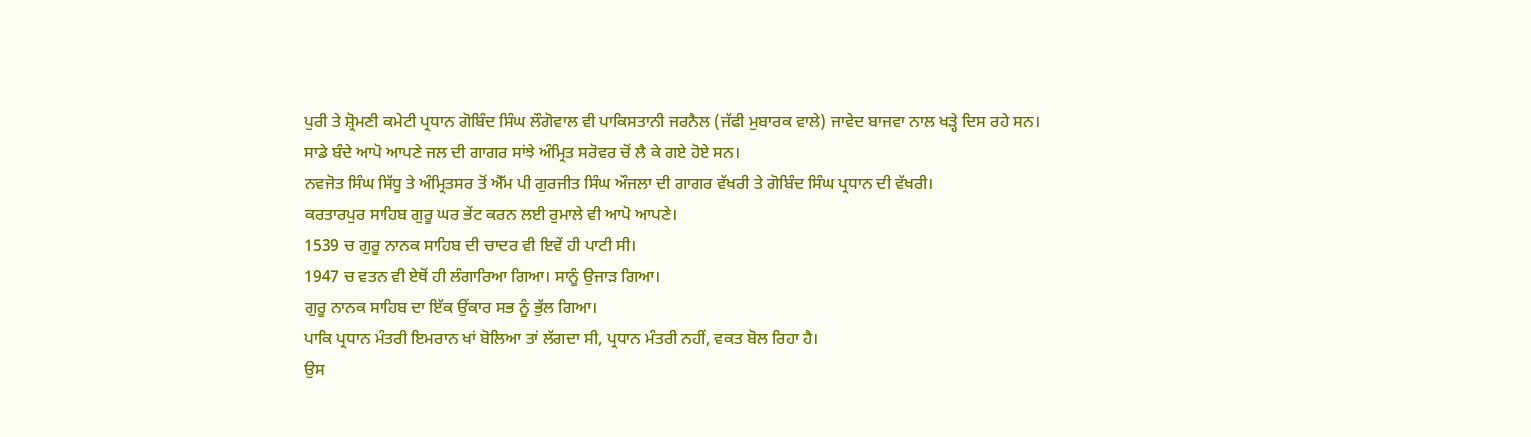ਪੁਰੀ ਤੇ ਸ਼੍ਰੋਮਣੀ ਕਮੇਟੀ ਪ੍ਰਧਾਨ ਗੋਬਿੰਦ ਸਿੰਘ ਲੌਗੋਵਾਲ ਵੀ ਪਾਕਿਸਤਾਨੀ ਜਰਨੈਲ (ਜੱਫੀ ਮੁਬਾਰਕ ਵਾਲੇ) ਜਾਵੇਦ ਬਾਜਵਾ ਨਾਲ ਖੜ੍ਹੇ ਦਿਸ ਰਹੇ ਸਨ।
ਸਾਡੇ ਬੰਦੇ ਆਪੋ ਆਪਣੇ ਜਲ ਦੀ ਗਾਗਰ ਸਾਂਝੇ ਅੰਮ੍ਰਿਤ ਸਰੋਵਰ ਚੋਂ ਲੈ ਕੇ ਗਏ ਹੋਏ ਸਨ।
ਨਵਜੋਤ ਸਿੰਘ ਸਿੱਧੂ ਤੇ ਅੰਮ੍ਰਿਤਸਰ ਤੋਂ ਐੱਮ ਪੀ ਗੁਰਜੀਤ ਸਿੰਘ ਔਜਲਾ ਦੀ ਗਾਗਰ ਵੱਖਰੀ ਤੇ ਗੋਬਿੰਦ ਸਿੰਘ ਪ੍ਰਧਾਨ ਦੀ ਵੱਖਰੀ।
ਕਰਤਾਰਪੁਰ ਸਾਹਿਬ ਗੁਰੂ ਘਰ ਭੇਂਟ ਕਰਨ ਲਈ ਰੁਮਾਲੇ ਵੀ ਆਪੋ ਆਪਣੇ।
1539 ਚ ਗੁਰੂ ਨਾਨਕ ਸਾਹਿਬ ਦੀ ਚਾਦਰ ਵੀ ਇਵੇਂ ਹੀ ਪਾਟੀ ਸੀ।
1947 ਚ ਵਤਨ ਵੀ ਏਥੋਂ ਹੀ ਲੰਗਾਰਿਆ ਗਿਆ। ਸਾਨੂੰ ਉਜਾੜ ਗਿਆ।
ਗੁਰੂ ਨਾਨਕ ਸਾਹਿਬ ਦਾ ਇੱਕ ਉਂਕਾਰ ਸਭ ਨੂੰ ਭੁੱਲ ਗਿਆ।
ਪਾਕਿ ਪ੍ਰਧਾਨ ਮੰਤਰੀ ਇਮਰਾਨ ਖਾਂ ਬੋਲਿਆ ਤਾਂ ਲੱਗਦਾ ਸੀ, ਪ੍ਰਧਾਨ ਮੰਤਰੀ ਨਹੀਂ, ਵਕਤ ਬੋਲ ਰਿਹਾ ਹੈ।
ਉਸ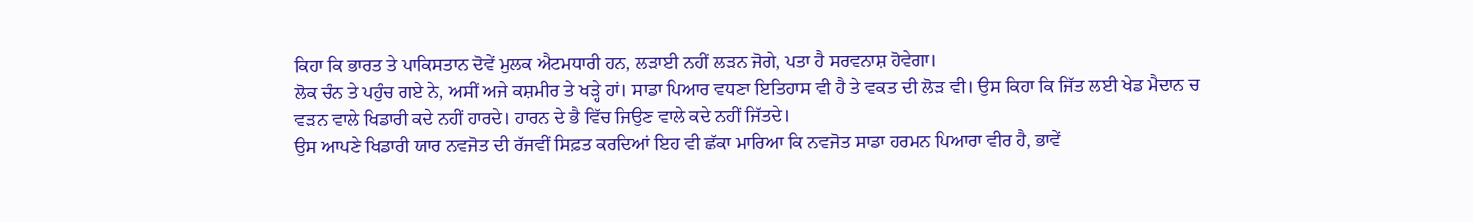ਕਿਹਾ ਕਿ ਭਾਰਤ ਤੇ ਪਾਕਿਸਤਾਨ ਦੋਵੇਂ ਮੁਲਕ ਐਟਮਧਾਰੀ ਹਨ, ਲੜਾਈ ਨਹੀਂ ਲੜਨ ਜੋਗੇ, ਪਤਾ ਹੈ ਸਰਵਨਾਸ਼ ਹੋਵੇਗਾ।
ਲੋਕ ਚੰਨ ਤੇ ਪਹੁੰਚ ਗਏ ਨੇ, ਅਸੀਂ ਅਜੇ ਕਸ਼ਮੀਰ ਤੇ ਖੜ੍ਹੇ ਹਾਂ। ਸਾਡਾ ਪਿਆਰ ਵਧਣਾ ਇਤਿਹਾਸ ਵੀ ਹੈ ਤੇ ਵਕਤ ਦੀ ਲੋੜ ਵੀ। ਉਸ ਕਿਹਾ ਕਿ ਜਿੱਤ ਲਈ ਖੇਡ ਮੈਦਾਨ ਚ ਵੜਨ ਵਾਲੇ ਖਿਡਾਰੀ ਕਦੇ ਨਹੀਂ ਹਾਰਦੇ। ਹਾਰਨ ਦੇ ਭੈ ਵਿੱਚ ਜਿਉਣ ਵਾਲੇ ਕਦੇ ਨਹੀਂ ਜਿੱਤਦੇ।
ਉਸ ਆਪਣੇ ਖਿਡਾਰੀ ਯਾਰ ਨਵਜੋਤ ਦੀ ਰੱਜਵੀਂ ਸਿਫ਼ਤ ਕਰਦਿਆਂ ਇਹ ਵੀ ਛੱਕਾ ਮਾਰਿਆ ਕਿ ਨਵਜੋਤ ਸਾਡਾ ਹਰਮਨ ਪਿਆਰਾ ਵੀਰ ਹੈ, ਭਾਵੇਂ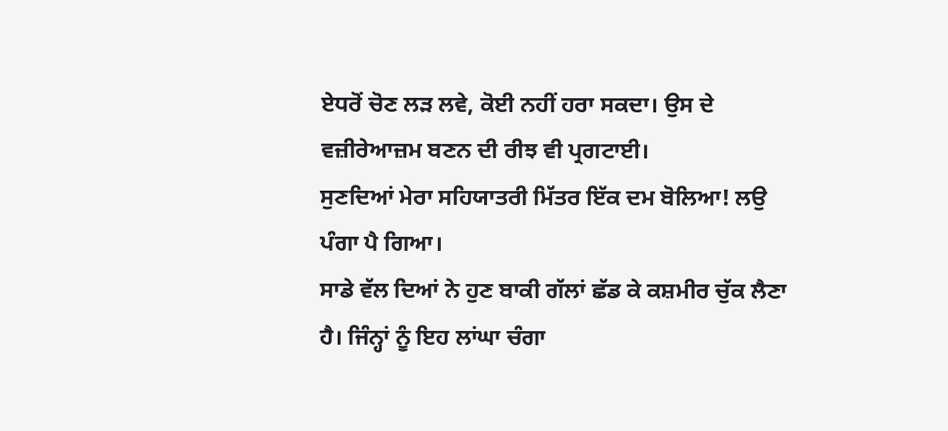ਏਧਰੋਂ ਚੋਣ ਲੜ ਲਵੇ, ਕੋਈ ਨਹੀਂ ਹਰਾ ਸਕਦਾ। ਉਸ ਦੇ ਵਜ਼ੀਰੇਆਜ਼ਮ ਬਣਨ ਦੀ ਰੀਝ ਵੀ ਪ੍ਰਗਟਾਈ।
ਸੁਣਦਿਆਂ ਮੇਰਾ ਸਹਿਯਾਤਰੀ ਮਿੱਤਰ ਇੱਕ ਦਮ ਬੋਲਿਆ! ਲਉ ਪੰਗਾ ਪੈ ਗਿਆ।
ਸਾਡੇ ਵੱਲ ਦਿਆਂ ਨੇ ਹੁਣ ਬਾਕੀ ਗੱਲਾਂ ਛੱਡ ਕੇ ਕਸ਼ਮੀਰ ਚੁੱਕ ਲੈਣਾ ਹੈ। ਜਿੰਨ੍ਹਾਂ ਨੂੰ ਇਹ ਲਾਂਘਾ ਚੰਗਾ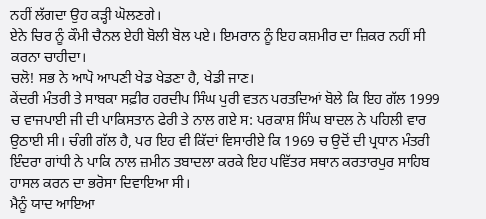ਨਹੀਂ ਲੱਗਦਾ ਉਹ ਕੜ੍ਹੀ ਘੋਲਣਗੇ।
ਏਨੇ ਚਿਰ ਨੂੰ ਕੌਮੀ ਚੈਨਲ ਏਹੀ ਬੋਲੀ ਬੋਲ ਪਏ। ਇਮਰਾਨ ਨੂੰ ਇਹ ਕਸ਼ਮੀਰ ਦਾ ਜ਼ਿਕਰ ਨਹੀਂ ਸੀ ਕਰਨਾ ਚਾਹੀਦਾ।
ਚਲੋ! ਸਭ ਨੇ ਆਪੋ ਆਪਣੀ ਖੇਡ ਖੇਡਣਾ ਹੈ, ਖੇਡੀ ਜਾਣ।
ਕੇਂਦਰੀ ਮੰਤਰੀ ਤੇ ਸਾਬਕਾ ਸਫ਼ੀਰ ਹਰਦੀਪ ਸਿੰਘ ਪੁਰੀ ਵਤਨ ਪਰਤਦਿਆਂ ਬੋਲੇ ਕਿ ਇਹ ਗੱਲ 1999 ਚ ਵਾਜਪਾਈ ਜੀ ਦੀ ਪਾਕਿਸਤਾਨ ਫੇਰੀ ਤੇ ਨਾਲ ਗਏ ਸ: ਪਰਕਾਸ਼ ਸਿੰਘ ਬਾਦਲ ਨੇ ਪਹਿਲੀ ਵਾਰ ਉਠਾਈ ਸੀ। ਚੰਗੀ ਗੱਲ ਹੈ, ਪਰ ਇਹ ਵੀ ਕਿੱਦਾਂ ਵਿਸਾਰੀਏ ਕਿ 1969 ਚ ਉਦੋਂ ਦੀ ਪ੍ਰਧਾਨ ਮੰਤਰੀ ਇੰਦਰਾ ਗਾਂਧੀ ਨੇ ਪਾਕਿ ਨਾਲ ਜ਼ਮੀਨ ਤਬਾਦਲਾ ਕਰਕੇ ਇਹ ਪਵਿੱਤਰ ਸਥਾਨ ਕਰਤਾਰਪੁਰ ਸਾਹਿਬ ਹਾਸਲ ਕਰਨ ਦਾ ਭਰੋਸਾ ਦਿਵਾਇਆ ਸੀ।
ਮੈਨੂੰ ਯਾਦ ਆਇਆ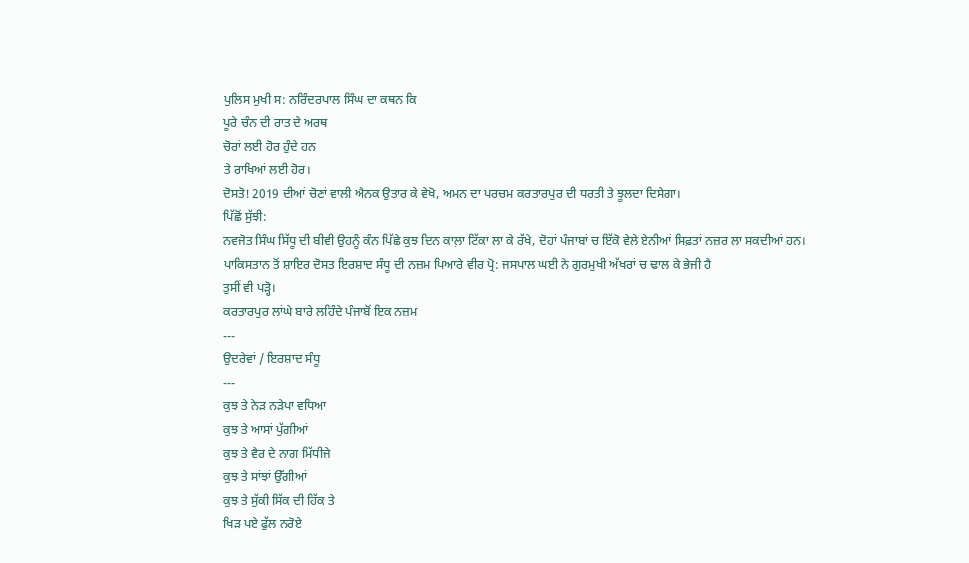ਪੁਲਿਸ ਮੁਖੀ ਸ: ਨਰਿੰਦਰਪਾਲ ਸਿੰਘ ਦਾ ਕਥਨ ਕਿ
ਪੂਰੇ ਚੰਨ ਦੀ ਰਾਤ ਦੇ ਅਰਥ
ਚੋਰਾਂ ਲਈ ਹੋਰ ਹੁੰਦੇ ਹਨ
ਤੇ ਰਾਖਿਆਂ ਲਈ ਹੋਰ।
ਦੋਸਤੋ! 2019 ਦੀਆਂ ਚੋਣਾਂ ਵਾਲੀ ਐਨਕ ਉਤਾਰ ਕੇ ਵੇਖੋ, ਅਮਨ ਦਾ ਪਰਚਮ ਕਰਤਾਰਪੁਰ ਦੀ ਧਰਤੀ ਤੇ ਝੂਲਦਾ ਦਿਸੇਗਾ।
ਪਿੱਛੋਂ ਸੁੱਝੀ:
ਨਵਜੋਤ ਸਿੰਘ ਸਿੱਧੂ ਦੀ ਬੀਵੀ ਉਹਨੂੰ ਕੰਨ ਪਿੱਛੇ ਕੁਝ ਦਿਨ ਕਾਲ਼ਾ ਟਿੱਕਾ ਲਾ ਕੇ ਰੱਖੇ, ਦੋਹਾਂ ਪੰਜਾਬਾਂ ਚ ਇੱਕੋ ਵੇਲੇ ਏਨੀਆਂ ਸਿਫ਼ਤਾਂ ਨਜ਼ਰ ਲਾ ਸਕਦੀਆਂ ਹਨ।
ਪਾਕਿਸਤਾਨ ਤੋਂ ਸ਼ਾਇਰ ਦੋਸਤ ਇਰਸ਼ਾਦ ਸੰਧੂ ਦੀ ਨਜ਼ਮ ਪਿਆਰੇ ਵੀਰ ਪ੍ਰੋ: ਜਸਪਾਲ ਘਈ ਨੇ ਗੁਰਮੁਖੀ ਅੱਖਰਾਂ ਚ ਢਾਲ ਕੇ ਭੇਜੀ ਹੈ
ਤੁਸੀਂ ਵੀ ਪੜ੍ਹੋ।
ਕਰਤਾਰਪੁਰ ਲਾਂਘੇ ਬਾਰੇ ਲਹਿੰਦੇ ਪੰਜਾਬੋਂ ਇਕ ਨਜ਼ਮ
---
ਉਦਰੇਵਾਂ / ਇਰਸ਼ਾਦ ਸੰਧੂ
---
ਕੁਝ ਤੇ ਨੇੜ ਨੜੇਪਾ ਵਧਿਆ
ਕੁਝ ਤੇ ਆਸਾਂ ਪੁੱਗੀਆਂ
ਕੁਝ ਤੇ ਵੈਰ ਦੇ ਨਾਗ ਮਿੱਧੀਜੇ
ਕੁਝ ਤੇ ਸਾਂਝਾਂ ਉੱਗੀਆਂ
ਕੁਝ ਤੇ ਸੁੱਕੀ ਸਿੱਕ ਦੀ ਹਿੱਕ ਤੇ
ਖਿੜ ਪਏ ਫੁੱਲ ਨਰੋਏ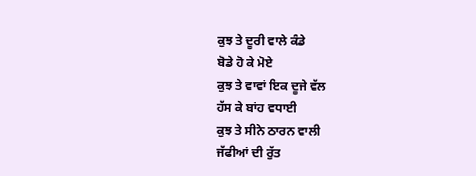ਕੁਝ ਤੇ ਦੂਰੀ ਵਾਲੇ ਕੰਡੇ
ਬੋਡੇ ਹੋ ਕੇ ਮੋਏ
ਕੁਝ ਤੇ ਵਾਵਾਂ ਇਕ ਦੂਜੇ ਵੱਲ
ਹੱਸ ਕੇ ਬਾਂਹ ਵਧਾਈ
ਕੁਝ ਤੇ ਸੀਨੇ ਠਾਰਨ ਵਾਲੀ
ਜੱਫੀਆਂ ਦੀ ਰੁੱਤ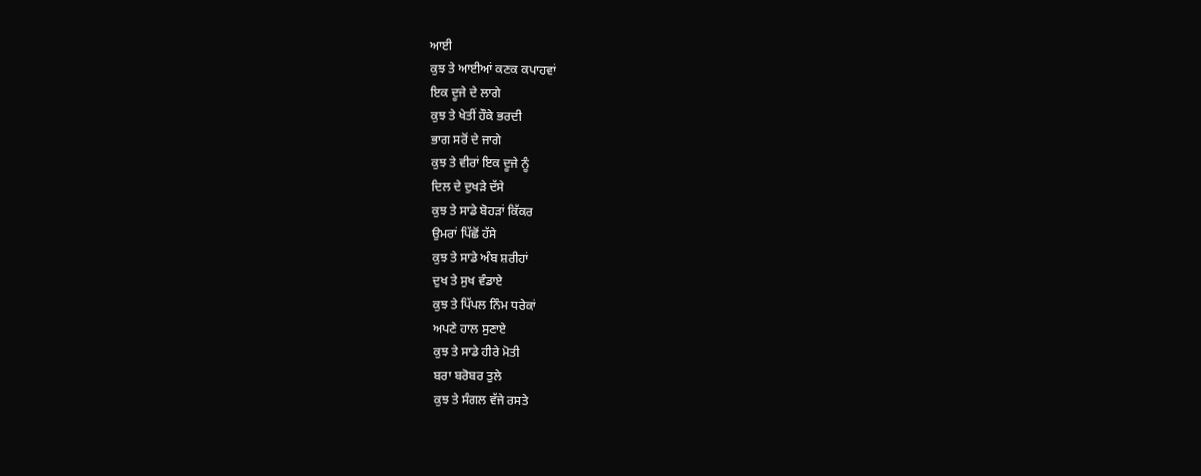ਆਈ
ਕੁਝ ਤੇ ਆਈਆਂ ਕਣਕ ਕਪਾਹਵਾਂ
ਇਕ ਦੂਜੇ ਦੇ ਲਾਗੇ
ਕੁਝ ਤੇ ਖੇਤੀਂ ਹੌਕੇ ਭਰਦੀ
ਭਾਗ ਸਰੋਂ ਦੇ ਜਾਗੇ
ਕੁਝ ਤੇ ਵੀਰਾਂ ਇਕ ਦੂਜੇ ਨੂੰ
ਦਿਲ ਦੇ ਦੁਖੜੇ ਦੱਸੇ
ਕੁਝ ਤੇ ਸਾਡੇ ਬੋਹੜਾਂ ਕਿੱਕਰ
ਉਮਰਾਂ ਪਿੱਛੋਂ ਹੱਸੇ
ਕੁਝ ਤੇ ਸਾਡੇ ਅੰਬ ਸ਼ਰੀਹਾਂ
ਦੁਖ ਤੇ ਸੁਖ ਵੰਡਾਏ
ਕੁਝ ਤੇ ਪਿੱਪਲ ਨਿੰਮ ਧਰੇਕਾਂ
ਅਪਣੇ ਹਾਲ ਸੁਣਾਏ
ਕੁਝ ਤੇ ਸਾਡੇ ਹੀਰੇ ਮੋਤੀ
ਬਰਾ ਬਰੋਬਰ ਤੁਲੇ
ਕੁਝ ਤੇ ਸੰਗਲ ਵੱਜੇ ਰਸਤੇ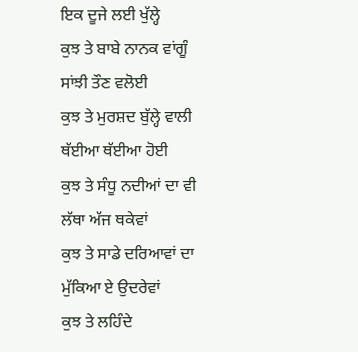ਇਕ ਦੂਜੇ ਲਈ ਖੁੱਲ੍ਹੇ
ਕੁਝ ਤੇ ਬਾਬੇ ਨਾਨਕ ਵਾਂਗੂੰ
ਸਾਂਝੀ ਤੌਣ ਵਲੋਈ
ਕੁਝ ਤੇ ਮੁਰਸ਼ਦ ਬੁੱਲ੍ਹੇ ਵਾਲੀ
ਥੱਈਆ ਥੱਈਆ ਹੋਈ
ਕੁਝ ਤੇ ਸੰਧੂ ਨਦੀਆਂ ਦਾ ਵੀ
ਲੱਥਾ ਅੱਜ ਥਕੇਵਾਂ
ਕੁਝ ਤੇ ਸਾਡੇ ਦਰਿਆਵਾਂ ਦਾ
ਮੁੱਕਿਆ ਏ ਉਦਰੇਵਾਂ
ਕੁਝ ਤੇ ਲਹਿੰਦੇ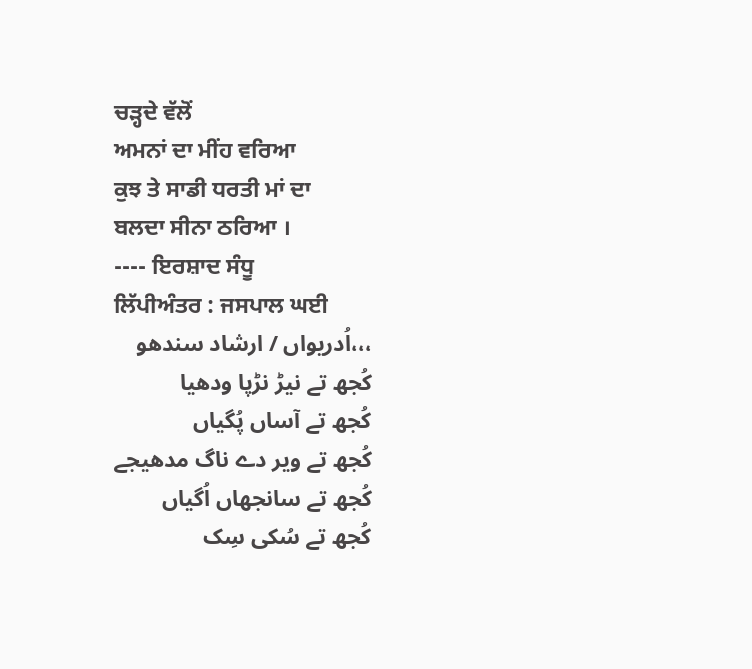ਚੜ੍ਹਦੇ ਵੱਲੋਂ
ਅਮਨਾਂ ਦਾ ਮੀਂਹ ਵਰਿਆ
ਕੁਝ ਤੇ ਸਾਡੀ ਧਰਤੀ ਮਾਂ ਦਾ
ਬਲਦਾ ਸੀਨਾ ਠਰਿਆ ।
---- ਇਰਸ਼ਾਦ ਸੰਧੂ
ਲਿੱਪੀਅੰਤਰ : ਜਸਪਾਲ ਘਈ
،،،اُدریواں / ارشاد سندھو
کُجھ تے نیڑ نڑپا ودھیا
کُجھ تے آساں پُگیاں
کُجھ تے ویر دے ناگ مدھیجے
کُجھ تے سانجھاں اُگیاں
کُجھ تے سُکی سِک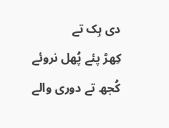دی ہِک تے
کِھڑ پئے پُھل نروئے
کُجھ تے دوری والے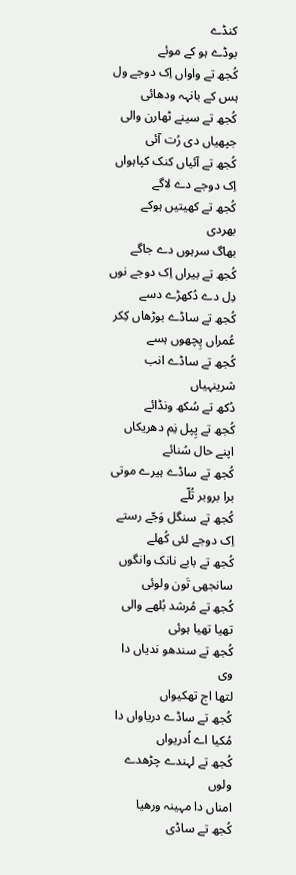کنڈے
بوڈے ہو کے موئے
کُجھ تے واواں اِک دوجے ول
ہس کے بانہہ ودھائی
کُجھ تے سینے ٹھارن والی
جپھیاں دی رُت آئی
کُجھ تے آئیاں کنک کپاہواں
اِک دوجے دے لاگے
کُجھ تے کھیتیں ہوکے بھردی
بھاگ سرہوں دے جاگے
کُجھ تے بیراں اِک دوجے نوں
دِل دے دُکھڑے دسے
کُجھ تے ساڈے بوڑھاں کِکر
عُمراں پِچھوں ہسے
کُجھ تے ساڈے انب شرینہیاں
دُکھ تے سُکھ ونڈائے
کُجھ تے پِپل نِم دھریکاں
اپنے حال سُنائے
کُجھ تے ساڈے ہیرے موتی
برا بروبر تُلّے
کُجھ تے سنگل وَجّے رستے
اِک دوجے لئی کُھلے
کُجھ تے بابے نانک وانگوں
سانجھی تَون ولوئی
کُجھ تے مُرشد بُلھے والی
تھیا تھیا ہوئی
کُجھ تے سندھو ندیاں دا وی
لتھا اج تھکیواں
کُجھ تے ساڈے دریاواں دا
مُکیا اے اُدریواں
کُجھ تے لہندے چڑھدے ولوں
امناں دا مہینہ ورھیا
کُجھ تے ساڈی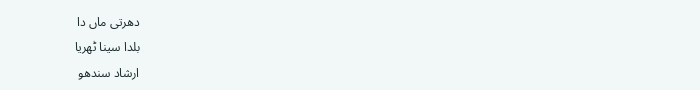دھرتی ماں دا
بلدا سینا ٹھریا
ارشاد سندھو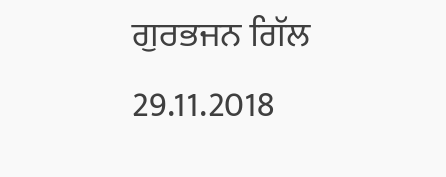ਗੁਰਭਜਨ ਗਿੱਲ
29.11.2018